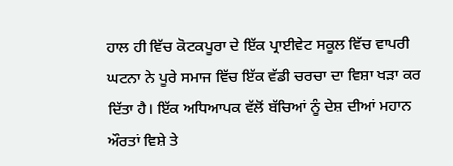ਹਾਲ ਹੀ ਵਿੱਚ ਕੋਟਕਪੂਰਾ ਦੇ ਇੱਕ ਪ੍ਰਾਈਵੇਟ ਸਕੂਲ ਵਿੱਚ ਵਾਪਰੀ ਘਟਨਾ ਨੇ ਪੂਰੇ ਸਮਾਜ ਵਿੱਚ ਇੱਕ ਵੱਡੀ ਚਰਚਾ ਦਾ ਵਿਸ਼ਾ ਖੜਾ ਕਰ ਦਿੱਤਾ ਹੈ। ਇੱਕ ਅਧਿਆਪਕ ਵੱਲੋਂ ਬੱਚਿਆਂ ਨੂੰ ਦੇਸ਼ ਦੀਆਂ ਮਹਾਨ ਔਰਤਾਂ ਵਿਸ਼ੇ ਤੇ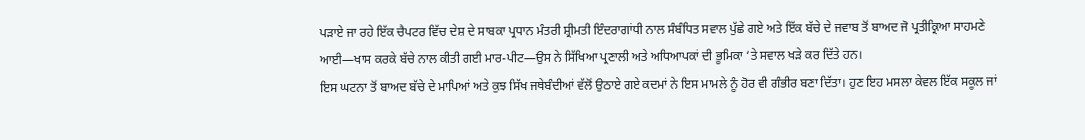ਪੜਾਏ ਜਾ ਰਹੇ ਇੱਕ ਚੈਪਟਰ ਵਿੱਚ ਦੇਸ਼ ਦੇ ਸਾਬਕਾ ਪ੍ਰਧਾਨ ਮੰਤਰੀ ਸ਼੍ਰੀਮਤੀ ਇੰਦਰਾਗਾਂਧੀ ਨਾਲ ਸੰਬੰਧਿਤ ਸਵਾਲ ਪੁੱਛੇ ਗਏ ਅਤੇ ਇੱਕ ਬੱਚੇ ਦੇ ਜਵਾਬ ਤੋਂ ਬਾਅਦ ਜੋ ਪ੍ਰਤੀਕ੍ਰਿਆ ਸਾਹਮਣੇ ਆਈ—ਖਾਸ ਕਰਕੇ ਬੱਚੇ ਨਾਲ ਕੀਤੀ ਗਈ ਮਾਰ-ਪੀਟ—ਉਸ ਨੇ ਸਿੱਖਿਆ ਪ੍ਰਣਾਲੀ ਅਤੇ ਅਧਿਆਪਕਾਂ ਦੀ ਭੂਮਿਕਾ ‘ਤੇ ਸਵਾਲ ਖੜੇ ਕਰ ਦਿੱਤੇ ਹਨ।
ਇਸ ਘਟਨਾ ਤੋਂ ਬਾਅਦ ਬੱਚੇ ਦੇ ਮਾਪਿਆਂ ਅਤੇ ਕੁਝ ਸਿੱਖ ਜਥੇਬੰਦੀਆਂ ਵੱਲੋਂ ਉਠਾਏ ਗਏ ਕਦਮਾਂ ਨੇ ਇਸ ਮਾਮਲੇ ਨੂੰ ਹੋਰ ਵੀ ਗੰਭੀਰ ਬਣਾ ਦਿੱਤਾ। ਹੁਣ ਇਹ ਮਸਲਾ ਕੇਵਲ ਇੱਕ ਸਕੂਲ ਜਾਂ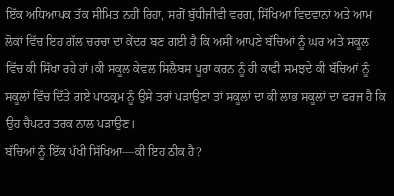ਇੱਕ ਅਧਿਆਪਕ ਤੱਕ ਸੀਮਿਤ ਨਹੀਂ ਰਿਹਾ, ਸਗੋਂ ਬੁੱਧੀਜੀਵੀ ਵਰਗ, ਸਿੱਖਿਆ ਵਿਦਵਾਨਾਂ ਅਤੇ ਆਮ ਲੋਕਾਂ ਵਿੱਚ ਇਹ ਗੱਲ ਚਰਚਾ ਦਾ ਕੇਂਦਰ ਬਣ ਗਈ ਹੈ ਕਿ ਅਸੀਂ ਆਪਣੇ ਬੱਚਿਆਂ ਨੂੰ ਘਰ ਅਤੇ ਸਕੂਲ ਵਿੱਚ ਕੀ ਸਿੱਖਾ ਰਹੇ ਹਾਂ।ਕੀ ਸਕੂਲ ਕੇਵਲ ਸਿਲੈਬਸ ਪੂਰਾ ਕਰਨ ਨੂੰ ਹੀ ਕਾਫੀ ਸਮਝਦੇ ਕੀ ਬੱਚਿਆਂ ਨੂੰ ਸਕੂਲਾਂ ਵਿੱਚ ਦਿੱਤੇ ਗਏ ਪਾਠਕ੍ਰਮ ਨੂੰ ਉਸੇ ਤਰਾਂ ਪੜਾਉਣਾ ਤਾਂ ਸਕੂਲਾਂ ਦਾ ਕੀ ਲਾਭ ਸਕੂਲਾਂ ਦਾ ਫਰਜ ਹੈ ਕਿ ਉਹ ਚੈਪਟਰ ਤਰਕ ਨਾਲ ਪੜਾਉਣ।
ਬੱਚਿਆਂ ਨੂੰ ਇੱਕ ਪੱਖੀ ਸਿੱਖਿਆ—ਕੀ ਇਹ ਠੀਕ ਹੈ?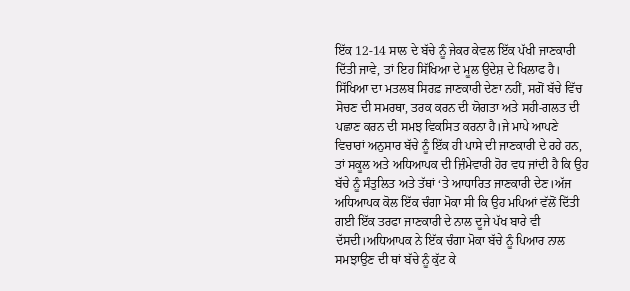ਇੱਕ 12-14 ਸਾਲ ਦੇ ਬੱਚੇ ਨੂੰ ਜੇਕਰ ਕੇਵਲ ਇੱਕ ਪੱਖੀ ਜਾਣਕਾਰੀ ਦਿੱਤੀ ਜਾਵੇ, ਤਾਂ ਇਹ ਸਿੱਖਿਆ ਦੇ ਮੂਲ ਉਦੇਸ਼ ਦੇ ਖਿਲਾਫ ਹੈ। ਸਿੱਖਿਆ ਦਾ ਮਤਲਬ ਸਿਰਫ਼ ਜਾਣਕਾਰੀ ਦੇਣਾ ਨਹੀਂ, ਸਗੋਂ ਬੱਚੇ ਵਿੱਚ ਸੋਚਣ ਦੀ ਸਮਰਥਾ, ਤਰਕ ਕਰਨ ਦੀ ਯੋਗਤਾ ਅਤੇ ਸਹੀ-ਗਲਤ ਦੀ ਪਛਾਣ ਕਰਨ ਦੀ ਸਮਝ ਵਿਕਸਿਤ ਕਰਨਾ ਹੈ।ਜੇ ਮਾਪੇ ਆਪਣੇ ਵਿਚਾਰਾਂ ਅਨੁਸਾਰ ਬੱਚੇ ਨੂੰ ਇੱਕ ਹੀ ਪਾਸੇ ਦੀ ਜਾਣਕਾਰੀ ਦੇ ਰਹੇ ਹਨ, ਤਾਂ ਸਕੂਲ ਅਤੇ ਅਧਿਆਪਕ ਦੀ ਜ਼ਿੰਮੇਵਾਰੀ ਹੋਰ ਵਧ ਜਾਂਦੀ ਹੈ ਕਿ ਉਹ ਬੱਚੇ ਨੂੰ ਸੰਤੁਲਿਤ ਅਤੇ ਤੱਥਾਂ ‘ਤੇ ਆਧਾਰਿਤ ਜਾਣਕਾਰੀ ਦੇਣ।ਅੱਜ ਅਧਿਆਪਕ ਕੋਲ ਇੱਕ ਚੰਗਾ ਮੋਕਾ ਸੀ ਕਿ ਉਹ ਮਪਿਆਂ ਵੱਲੋਂ ਦਿੱਤੀ ਗਈ ਇੱਕ ਤਰਫਾ ਜਾਣਕਾਰੀ ਦੇ ਨਾਲ ਦੂਜੇ ਪੱਖ ਬਾਰੇ ਵੀ ਦੱਸਦੀ।ਅਧਿਆਪਕ ਨੇ ਇੱਕ ਚੰਗਾ ਮੋਕਾ ਬੱਚੇ ਨੂੰ ਪਿਆਰ ਨਾਲ ਸਮਝਾਉਣ ਦੀ ਥਾਂ ਬੱਚੇ ਨੂੰ ਕੁੱਟ ਕੇ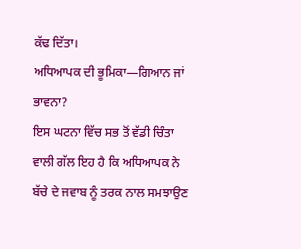ਕੱਢ ਦਿੱਤਾ।
ਅਧਿਆਪਕ ਦੀ ਭੂਮਿਕਾ—ਗਿਆਨ ਜਾਂ ਭਾਵਨਾ?
ਇਸ ਘਟਨਾ ਵਿੱਚ ਸਭ ਤੋਂ ਵੱਡੀ ਚਿੰਤਾ ਵਾਲੀ ਗੱਲ ਇਹ ਹੈ ਕਿ ਅਧਿਆਪਕ ਨੇ ਬੱਚੇ ਦੇ ਜਵਾਬ ਨੂੰ ਤਰਕ ਨਾਲ ਸਮਝਾਉਣ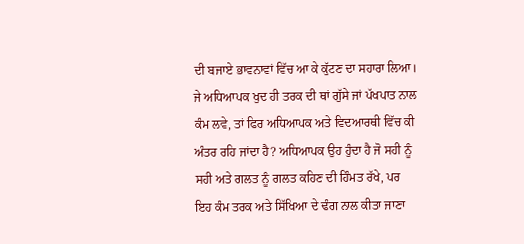ਦੀ ਬਜਾਏ ਭਾਵਨਾਵਾਂ ਵਿੱਚ ਆ ਕੇ ਕੁੱਟਣ ਦਾ ਸਹਾਰਾ ਲਿਆ। ਜੇ ਅਧਿਆਪਕ ਖੁਦ ਹੀ ਤਰਕ ਦੀ ਥਾਂ ਗੁੱਸੇ ਜਾਂ ਪੱਖਪਾਤ ਨਾਲ ਕੰਮ ਲਵੇ, ਤਾਂ ਫਿਰ ਅਧਿਆਪਕ ਅਤੇ ਵਿਦਆਰਥੀ ਵਿੱਚ ਕੀ ਅੰਤਰ ਰਹਿ ਜਾਂਦਾ ਹੈ? ਅਧਿਆਪਕ ਉਹ ਹੁੰਦਾ ਹੈ ਜੋ ਸਹੀ ਨੂੰ ਸਹੀ ਅਤੇ ਗਲਤ ਨੂੰ ਗਲਤ ਕਹਿਣ ਦੀ ਹਿੰਮਤ ਰੱਖੇ, ਪਰ ਇਹ ਕੰਮ ਤਰਕ ਅਤੇ ਸਿੱਖਿਆ ਦੇ ਢੰਗ ਨਾਲ ਕੀਤਾ ਜਾਣਾ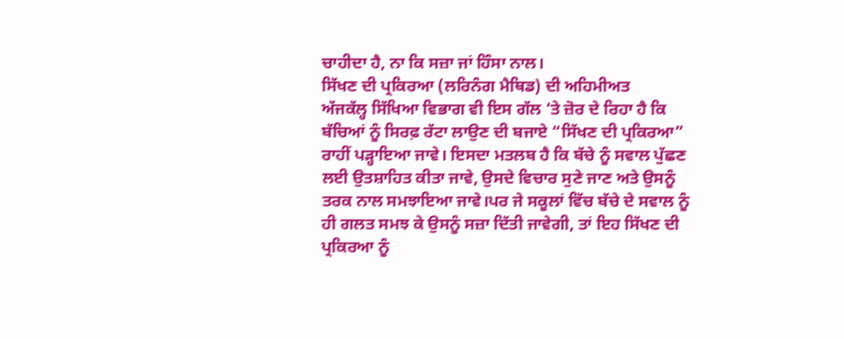ਚਾਹੀਦਾ ਹੈ, ਨਾ ਕਿ ਸਜ਼ਾ ਜਾਂ ਹਿੰਸਾ ਨਾਲ।
ਸਿੱਖਣ ਦੀ ਪ੍ਰਕਿਰਆ (ਲਰਿਨੰਗ ਮੈਥਿਡ) ਦੀ ਅਹਿਮੀਅਤ
ਅੱਜਕੱਲ੍ਹ ਸਿੱਖਿਆ ਵਿਭਾਗ ਵੀ ਇਸ ਗੱਲ ‘ਤੇ ਜ਼ੋਰ ਦੇ ਰਿਹਾ ਹੈ ਕਿ ਬੱਚਿਆਂ ਨੂੰ ਸਿਰਫ਼ ਰੱਟਾ ਲਾਉਣ ਦੀ ਬਜਾਏ “ਸਿੱਖਣ ਦੀ ਪ੍ਰਕਿਰਆ” ਰਾਹੀਂ ਪੜ੍ਹਾਇਆ ਜਾਵੇ। ਇਸਦਾ ਮਤਲਬ ਹੈ ਕਿ ਬੱਚੇ ਨੂੰ ਸਵਾਲ ਪੁੱਛਣ ਲਈ ਉਤਸ਼ਾਹਿਤ ਕੀਤਾ ਜਾਵੇ, ਉਸਦੇ ਵਿਚਾਰ ਸੁਣੇ ਜਾਣ ਅਤੇ ਉਸਨੂੰ ਤਰਕ ਨਾਲ ਸਮਝਾਇਆ ਜਾਵੇ।ਪਰ ਜੇ ਸਕੂਲਾਂ ਵਿੱਚ ਬੱਚੇ ਦੇ ਸਵਾਲ ਨੂੰ ਹੀ ਗਲਤ ਸਮਝ ਕੇ ਉਸਨੂੰ ਸਜ਼ਾ ਦਿੱਤੀ ਜਾਵੇਗੀ, ਤਾਂ ਇਹ ਸਿੱਖਣ ਦੀ ਪ੍ਰਕਿਰਆ ਨੂੰ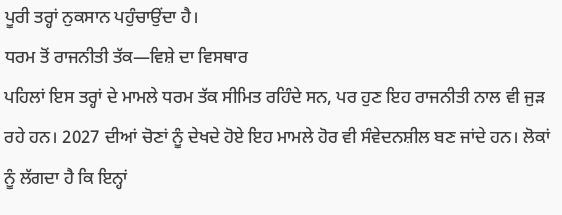ਪੂਰੀ ਤਰ੍ਹਾਂ ਨੁਕਸਾਨ ਪਹੁੰਚਾਉਂਦਾ ਹੈ।
ਧਰਮ ਤੋਂ ਰਾਜਨੀਤੀ ਤੱਕ—ਵਿਸ਼ੇ ਦਾ ਵਿਸਥਾਰ
ਪਹਿਲਾਂ ਇਸ ਤਰ੍ਹਾਂ ਦੇ ਮਾਮਲੇ ਧਰਮ ਤੱਕ ਸੀਮਿਤ ਰਹਿੰਦੇ ਸਨ, ਪਰ ਹੁਣ ਇਹ ਰਾਜਨੀਤੀ ਨਾਲ ਵੀ ਜੁੜ ਰਹੇ ਹਨ। 2027 ਦੀਆਂ ਚੋਣਾਂ ਨੂੰ ਦੇਖਦੇ ਹੋਏ ਇਹ ਮਾਮਲੇ ਹੋਰ ਵੀ ਸੰਵੇਦਨਸ਼ੀਲ ਬਣ ਜਾਂਦੇ ਹਨ। ਲੋਕਾਂ ਨੂੰ ਲੱਗਦਾ ਹੈ ਕਿ ਇਨ੍ਹਾਂ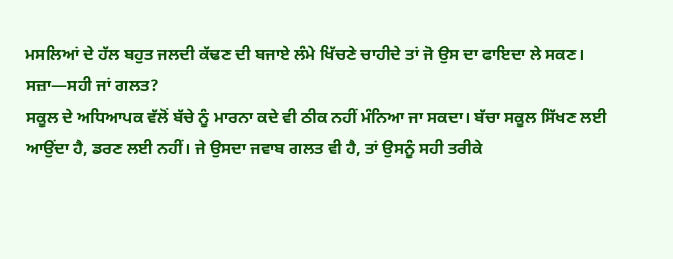ਮਸਲਿਆਂ ਦੇ ਹੱਲ ਬਹੁਤ ਜਲਦੀ ਕੱਢਣ ਦੀ ਬਜਾਏ ਲੰਮੇ ਖਿੱਚਣੇ ਚਾਹੀਦੇ ਤਾਂ ਜੋ ਉਸ ਦਾ ਫਾਇਦਾ ਲੇ ਸਕਣ।
ਸਜ਼ਾ—ਸਹੀ ਜਾਂ ਗਲਤ?
ਸਕੂਲ ਦੇ ਅਧਿਆਪਕ ਵੱਲੋਂ ਬੱਚੇ ਨੂੰ ਮਾਰਨਾ ਕਦੇ ਵੀ ਠੀਕ ਨਹੀਂ ਮੰਨਿਆ ਜਾ ਸਕਦਾ। ਬੱਚਾ ਸਕੂਲ ਸਿੱਖਣ ਲਈ ਆਉਂਦਾ ਹੈ, ਡਰਣ ਲਈ ਨਹੀਂ। ਜੇ ਉਸਦਾ ਜਵਾਬ ਗਲਤ ਵੀ ਹੈ, ਤਾਂ ਉਸਨੂੰ ਸਹੀ ਤਰੀਕੇ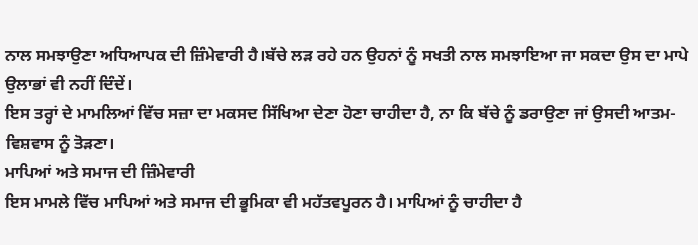ਨਾਲ ਸਮਝਾਉਣਾ ਅਧਿਆਪਕ ਦੀ ਜ਼ਿੰਮੇਵਾਰੀ ਹੈ।ਬੱਚੇ ਲੜ ਰਹੇ ਹਨ ਉਹਨਾਂ ਨੂੰ ਸਖਤੀ ਨਾਲ ਸਮਝਾਇਆ ਜਾ ਸਕਦਾ ਉਸ ਦਾ ਮਾਪੇ ਉਲਾਭਾਂ ਵੀ ਨਹੀਂ ਦਿੰਦੇਂ।
ਇਸ ਤਰ੍ਹਾਂ ਦੇ ਮਾਮਲਿਆਂ ਵਿੱਚ ਸਜ਼ਾ ਦਾ ਮਕਸਦ ਸਿੱਖਿਆ ਦੇਣਾ ਹੋਣਾ ਚਾਹੀਦਾ ਹੈ, ਨਾ ਕਿ ਬੱਚੇ ਨੂੰ ਡਰਾਉਣਾ ਜਾਂ ਉਸਦੀ ਆਤਮ-ਵਿਸ਼ਵਾਸ ਨੂੰ ਤੋੜਣਾ।
ਮਾਪਿਆਂ ਅਤੇ ਸਮਾਜ ਦੀ ਜ਼ਿੰਮੇਵਾਰੀ
ਇਸ ਮਾਮਲੇ ਵਿੱਚ ਮਾਪਿਆਂ ਅਤੇ ਸਮਾਜ ਦੀ ਭੂਮਿਕਾ ਵੀ ਮਹੱਤਵਪੂਰਨ ਹੈ। ਮਾਪਿਆਂ ਨੂੰ ਚਾਹੀਦਾ ਹੈ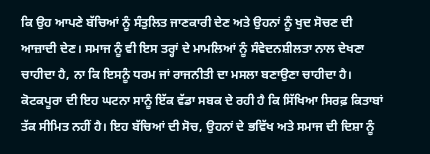ਕਿ ਉਹ ਆਪਣੇ ਬੱਚਿਆਂ ਨੂੰ ਸੰਤੁਲਿਤ ਜਾਣਕਾਰੀ ਦੇਣ ਅਤੇ ਉਹਨਾਂ ਨੂੰ ਖੁਦ ਸੋਚਣ ਦੀ ਆਜ਼ਾਦੀ ਦੇਣ। ਸਮਾਜ ਨੂੰ ਵੀ ਇਸ ਤਰ੍ਹਾਂ ਦੇ ਮਾਮਲਿਆਂ ਨੂੰ ਸੰਵੇਦਨਸ਼ੀਲਤਾ ਨਾਲ ਦੇਖਣਾ ਚਾਹੀਦਾ ਹੈ, ਨਾ ਕਿ ਇਸਨੂੰ ਧਰਮ ਜਾਂ ਰਾਜਨੀਤੀ ਦਾ ਮਸਲਾ ਬਣਾਉਣਾ ਚਾਹੀਦਾ ਹੈ।
ਕੋਟਕਪੂਰਾ ਦੀ ਇਹ ਘਟਨਾ ਸਾਨੂੰ ਇੱਕ ਵੱਡਾ ਸਬਕ ਦੇ ਰਹੀ ਹੈ ਕਿ ਸਿੱਖਿਆ ਸਿਰਫ਼ ਕਿਤਾਬਾਂ ਤੱਕ ਸੀਮਿਤ ਨਹੀਂ ਹੈ। ਇਹ ਬੱਚਿਆਂ ਦੀ ਸੋਚ, ਉਹਨਾਂ ਦੇ ਭਵਿੱਖ ਅਤੇ ਸਮਾਜ ਦੀ ਦਿਸ਼ਾ ਨੂੰ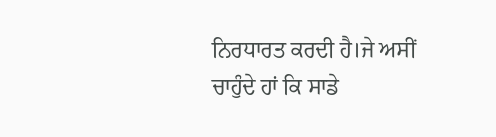ਨਿਰਧਾਰਤ ਕਰਦੀ ਹੈ।ਜੇ ਅਸੀਂ ਚਾਹੁੰਦੇ ਹਾਂ ਕਿ ਸਾਡੇ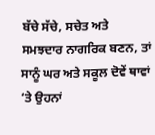ਬੱਚੇ ਸੱਚੇ, ਸਚੇਤ ਅਤੇ ਸਮਝਦਾਰ ਨਾਗਰਿਕ ਬਣਨ, ਤਾਂ ਸਾਨੂੰ ਘਰ ਅਤੇ ਸਕੂਲ ਦੋਵੇਂ ਥਾਵਾਂ ‘ਤੇ ਉਹਨਾਂ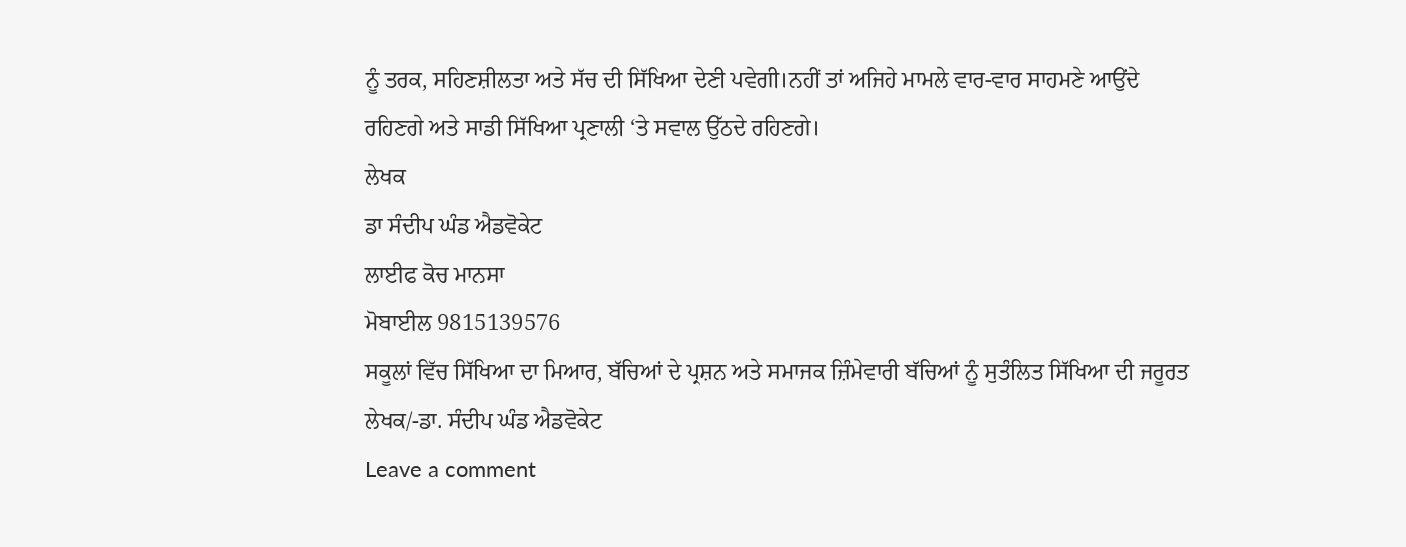ਨੂੰ ਤਰਕ, ਸਹਿਣਸ਼ੀਲਤਾ ਅਤੇ ਸੱਚ ਦੀ ਸਿੱਖਿਆ ਦੇਣੀ ਪਵੇਗੀ।ਨਹੀਂ ਤਾਂ ਅਜਿਹੇ ਮਾਮਲੇ ਵਾਰ-ਵਾਰ ਸਾਹਮਣੇ ਆਉਂਦੇ ਰਹਿਣਗੇ ਅਤੇ ਸਾਡੀ ਸਿੱਖਿਆ ਪ੍ਰਣਾਲੀ ‘ਤੇ ਸਵਾਲ ਉੱਠਦੇ ਰਹਿਣਗੇ।
ਲੇਖਕ
ਡਾ ਸੰਦੀਪ ਘੰਡ ਐਡਵੋਕੇਟ
ਲਾਈਫ ਕੋਚ ਮਾਨਸਾ
ਮੋਬਾਈਲ 9815139576
ਸਕੂਲਾਂ ਵਿੱਚ ਸਿੱਖਿਆ ਦਾ ਮਿਆਰ, ਬੱਚਿਆਂ ਦੇ ਪ੍ਰਸ਼ਨ ਅਤੇ ਸਮਾਜਕ ਜ਼ਿੰਮੇਵਾਰੀ ਬੱਚਿਆਂ ਨੂੰ ਸੁਤੰਲਿਤ ਸਿੱਖਿਆ ਦੀ ਜਰੂਰਤ ਲੇਖਕ/-ਡਾ. ਸੰਦੀਪ ਘੰਡ ਐਡਵੋਕੇਟ
Leave a comment